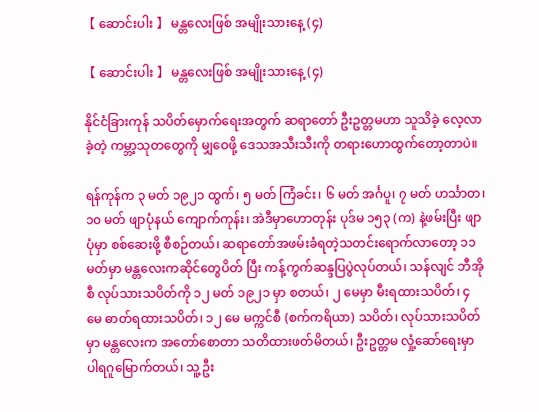【 ဆောင်းပါး 】 မန္တလေးဖြစ် အမျိုးသားနေ့ (၄)

【 ဆောင်းပါး 】 မန္တလေးဖြစ် အမျိုးသားနေ့ (၄)

နိုင်ငံခြားကုန် သပိတ်မှောက်ရေးအတွက် ဆရာတော် ဦးဥတ္တမဟာ သူသိခဲ့ လေ့လာခဲ့တဲ့ ကမ္ဘာ့သုတတွေကို မျှဝေဖို့ ဒေသအသီးသီးကို တရားဟောထွက်တော့တာပဲ။

ရန်ကုန်က ၃ မတ် ၁၉၂၁ ထွက်၊ ၅ မတ် ကြံခင်း၊ ၆ မတ် အင်္ဂပူ၊ ၇ မတ် ဟင်္သာတ၊ ၁၀ မတ် ဖျာပုံနယ် ကျောက်ကုန်း၊ အဲဒီမှာဟောတုန်း ပုဒ်မ ၁၅၃ (က) နဲ့ဖမ်းပြီး ဖျာပုံမှာ စစ်ဆေးဖို့ စီစဉ်တယ်၊ ဆရာတော်အဖမ်းခံရတဲ့သတင်းရောက်လာတော့ ၁၁ မတ်မှာ မန္တလေးကဆိုင်တွေပိတ် ပြီး ကန့်ကွက်ဆန္ဒပြပွဲလုပ်တယ်၊ သန်လျင် ဘီအိုစီ လုပ်သားသပိတ်ကို ၁၂ မတ် ၁၉၂၁ မှာ စတယ်၊ ၂ မေမှာ မီးရထားသပိတ်၊ ၄ မေ ဓာတ်ရထားသပိတ်၊ ၁၂ မေ မက္ကင်စီ (စက်ကရိယာ) သပိတ်၊ လုပ်သားသပိတ်မှာ မန္တလေးက အတော်စောတာ သတိထားဖတ်မိတယ်၊ ဦးဥတ္တမ လှုံ့ဆော်ရေးမှာ ပါရဂူမြောက်တယ်၊ သူ့ဦး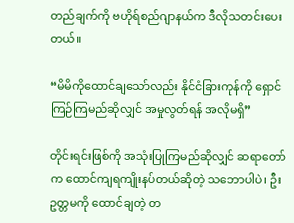တည်ချက်ကို ဗဟိုရ်စည်ဂျာနယ်က ဒီလိုသတင်းပေးတယ်။

“မိမိကိုထောင်ချသော်လည်း နိုင်ငံခြားကုန်ကို ရှောင်ကြဉ်ကြမည်ဆိုလျှင် အမှုလွတ်ရန် အလိုမရှိ”

တိုင်းရင်းဖြစ်ကို အသုံးပြုကြမည်ဆိုလျှင် ဆရာတော်က ထောင်ကျရကျိုးနပ်တယ်ဆိုတဲ့ သဘောပါပဲ၊ ဦးဥတ္တမကို ထောင်ချတဲ့ တ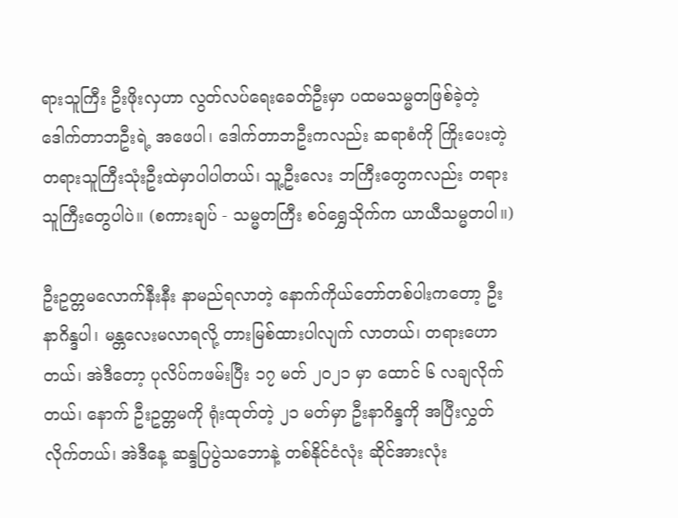ရားသူကြီး ဦးဖိုးလှဟာ လွတ်လပ်ရေးခေတ်ဦးမှာ ပထမသမ္မတဖြစ်ခဲ့တဲ့ ဒေါက်တာဘဦးရဲ့ အဖေပါ၊ ဒေါက်တာဘဦးကလည်း ဆရာစံကို ကြိုးပေးတဲ့ တရားသူကြီးသုံးဦးထဲမှာပါပါတယ်၊ သူ့ဦးလေး ဘကြီးတွေကလည်း တရားသူကြီးတွေပါပဲ။ (စကားချပ် - သမ္မတကြီး စဝ်ရွှေသိုက်က ယာယီသမ္မတပါ။)

ဦးဥတ္တမလောက်နီးနီး နာမည်ရလာတဲ့ နောက်ကိုယ်တော်တစ်ပါးကတော့ ဦးနာဂိန္ဒပါ၊ မန္တလေးမလာရလို့ တားမြစ်ထားပါလျက် လာတယ်၊ တရားဟောတယ်၊ အဲဒီတော့ ပုလိပ်ကဖမ်းပြီး ၁၇ မတ် ၂၀၂၁ မှာ ထောင် ၆ လချလိုက်တယ်၊ နောက် ဦးဥတ္တမကို ရုံးထုတ်တဲ့ ၂၁ မတ်မှာ ဦးနာဂိန္ဒကို အပြီးလွှတ်လိုက်တယ်၊ အဲဒီနေ့ ဆန္ဒပြပွဲသဘောနဲ့ တစ်နိုင်ငံလုံး ဆိုင်အားလုံး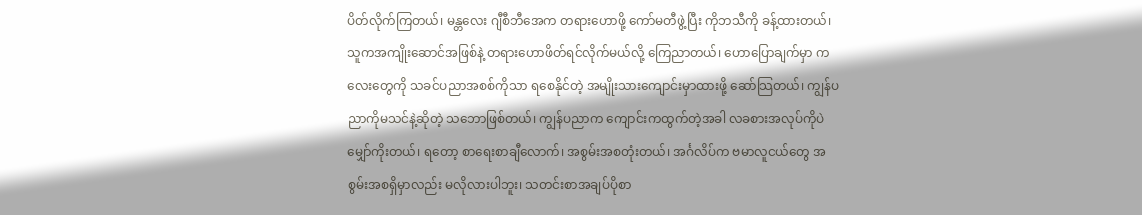ပိတ်လိုက်ကြတယ်၊ မန္တလေး ဂျီစီဘီအေက တရားဟောဖို့ ကော်မတီဖွဲ့ပြီး ကိုဘသီကို ခန့်ထားတယ်၊ သူကအကျိုးဆောင်အဖြစ်နဲ့ တရားဟောဖိတ်ရင်လိုက်မယ်လို့ ကြေညာတယ်၊ ဟောပြောချက်မှာ ကလေးတွေကို သခင်ပညာအစစ်ကိုသာ ရစေနိုင်တဲ့ အမျိုးသားကျောင်းမှာထားဖို့ ဆော်သြတယ်၊ ကျွန်ပညာကိုမသင်နဲ့ဆိုတဲ့ သဘောဖြစ်တယ်၊ ကျွန်ပညာက ကျောင်းကထွက်တဲ့အခါ လခစားအလုပ်ကိုပဲ မျှော်ကိုးတယ်၊ ရတော့ စာရေးစာချီလောက်၊ အစွမ်းအစတုံးတယ်၊ အင်္ဂလိပ်က ဗမာလူငယ်တွေ အစွမ်းအစရှိမှာလည်း မလိုလားပါဘူး၊ သတင်းစာအချပ်ပိုစာ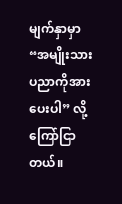မျက်နှာမှာ “အမျိုးသားပညာကိုအားပေးပါ” လို့ ကြော်ငြာတယ်။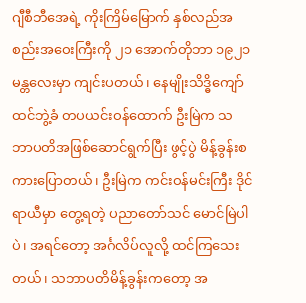ဂျီစီဘီအေရဲ့ ကိုးကြိမ်မြောက် နှစ်လည်အစည်းအဝေးကြီးကို ၂၁ အောက်တိုဘာ ၁၉၂၁ မန္တလေးမှာ ကျင်းပတယ်၊ နေမျိုးသိဒ္ဓိကျော်ထင်ဘွဲ့ခံ တပယင်းဝန်ထောက် ဦးမြဲက သဘာပတိအဖြစ်ဆောင်ရွက်ပြီး ဖွင့်ပွဲ မိန့်ခွန်းစကားပြောတယ်၊ ဦးမြဲက ကင်းဝန်မင်းကြီး ဒိုင်ရာယီမှာ တွေ့ရတဲ့ ပညာတော်သင် မောင်မြဲပါပဲ၊ အရင်တော့ အင်္ဂလိပ်လူလို့ ထင်ကြသေးတယ်၊ သဘာပတိမိန့်ခွန်းကတော့ အ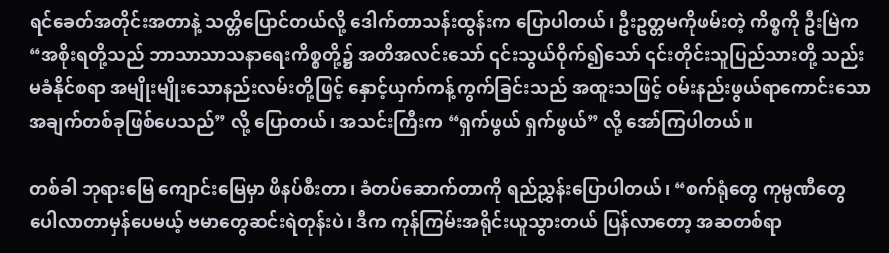ရင်ခေတ်အတိုင်းအတာနဲ့ သတ္တိပြောင်တယ်လို့ ဒေါက်တာသန်းထွန်းက ပြောပါတယ်၊ ဦးဥတ္တမကိုဖမ်းတဲ့ ကိစ္စကို ဦးမြဲက “အစိုးရတို့သည် ဘာသာသာသနာရေးကိစ္စတို့၌ အတိအလင်းသော် ၎င်းသွယ်ဝိုက်၍သော် ၎င်းတိုင်းသူပြည်သားတို့ သည်းမခံနိုင်စရာ အမျိုးမျိုးသောနည်းလမ်းတို့ဖြင့် နှောင့်ယှက်ကန့်ကွက်ခြင်းသည် အထူးသဖြင့် ဝမ်းနည်းဖွယ်ရာကောင်းသော အချက်တစ်ခုဖြစ်ပေသည်” လို့ ပြောတယ်၊ အသင်းကြီးက “ရှက်ဖွယ် ရှက်ဖွယ်” လို့ အော်ကြပါတယ်။

တစ်ခါ ဘုရားမြေ ကျောင်းမြေမှာ ဖိနပ်စီးတာ၊ ခံတပ်ဆောက်တာကို ရည်ညွှန်းပြောပါတယ်၊ “စက်ရုံတွေ ကုမ္ပဏီတွေ ပေါလာတာမှန်ပေမယ့် ဗမာတွေဆင်းရဲတုန်းပဲ၊ ဒီက ကုန်ကြမ်းအရိုင်းယူသွားတယ် ပြန်လာတော့ အဆတစ်ရာ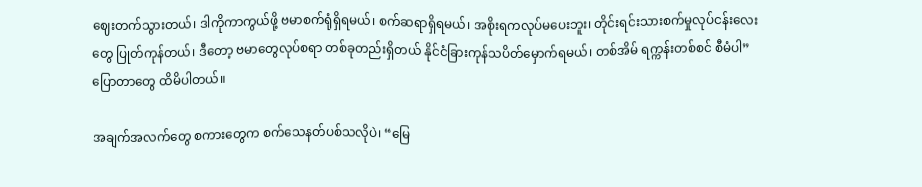ဈေးတက်သွားတယ်၊ ဒါကိုကာကွယ်ဖို့ ဗမာစက်ရုံရှိရမယ်၊ စက်ဆရာရှိရမယ်၊ အစိုးရကလုပ်မပေးဘူး၊ တိုင်းရင်းသားစက်မှုလုပ်ငန်းလေးတွေ ပြုတ်ကုန်တယ်၊ ဒီတော့ ဗမာတွေလုပ်စရာ တစ်ခုတည်းရှိတယ် နိုင်ငံခြားကုန်သပိတ်မှောက်ရမယ်၊ တစ်အိမ် ရက္ကန်းတစ်စင် စီမံပါ” ပြောတာတွေ ထိမိပါတယ်။

အချက်အလက်တွေ စကားတွေက စက်သေနတ်ပစ်သလိုပဲ၊ “မြေ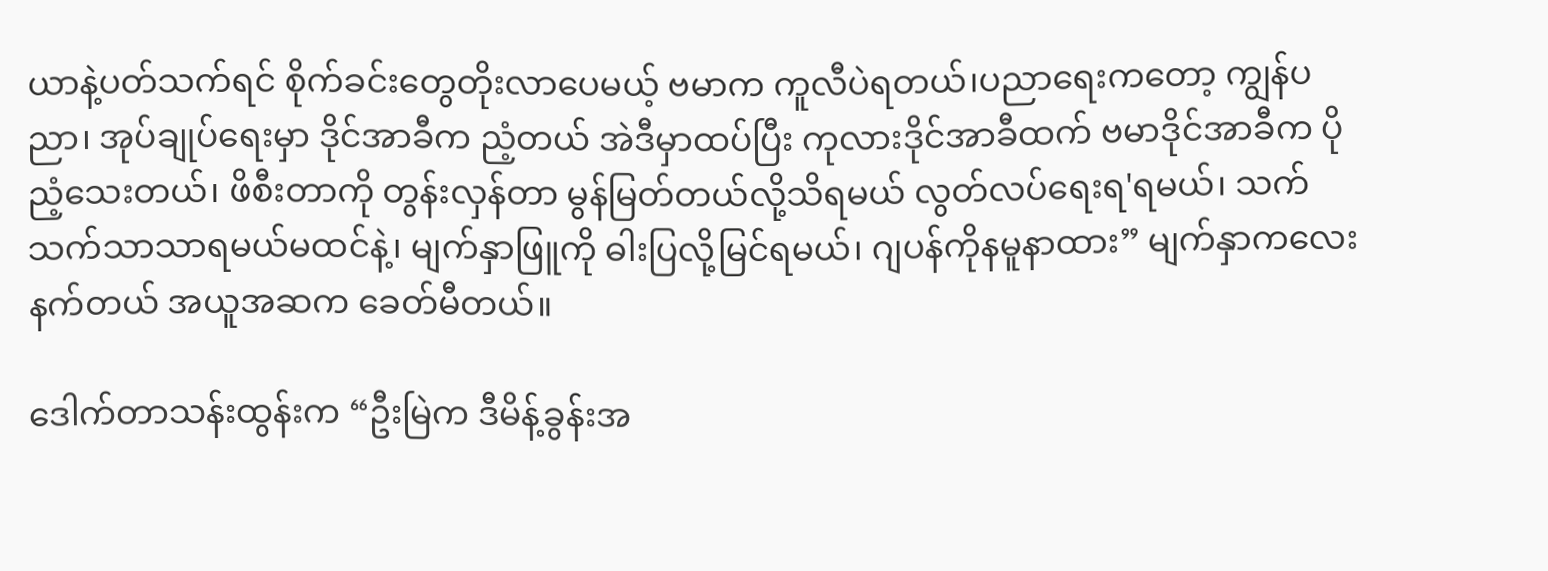ယာနဲ့ပတ်သက်ရင် စိုက်ခင်းတွေတိုးလာပေမယ့် ဗမာက ကူလီပဲရတယ်၊ပညာရေးကတော့ ကျွန်ပညာ၊ အုပ်ချုပ်ရေးမှာ ဒိုင်အာခီက ညံ့တယ် အဲဒီမှာထပ်ပြီး ကုလားဒိုင်အာခီထက် ဗမာဒိုင်အာခီက ပိုညံ့သေးတယ်၊ ဖိစီးတာကို တွန်းလှန်တာ မွန်မြတ်တယ်လို့သိရမယ် လွတ်လပ်ရေးရ'ရမယ်၊ သက်သက်သာသာရမယ်မထင်နဲ့၊ မျက်နှာဖြူကို ဓါးပြလို့မြင်ရမယ်၊ ဂျပန်ကိုနမူနာထား” မျက်နှာကလေးနက်တယ် အယူအဆက ခေတ်မီတယ်။

ဒေါက်တာသန်းထွန်းက “ဦးမြဲက ဒီမိန့်ခွန်းအ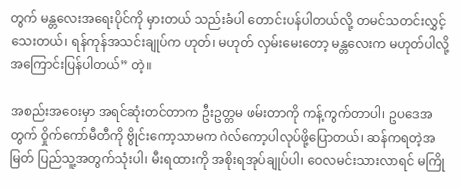တွက် မန္တလေးအရေးပိုင်ကို မှားတယ် သည်းခံပါ တောင်းပန်ပါတယ်လို့ တမင်သတင်းလွှင့်သေးတယ်၊ ရန်ကုန်အသင်းချုပ်က ဟုတ်၊ မဟုတ် လှမ်းမေးတော့ မန္တလေးက မဟုတ်ပါလို့ အကြောင်းပြန်ပါတယ်” တဲ့။

အစည်းအဝေးမှာ အရင်ဆုံးတင်တာက ဦးဥတ္တမ ဖမ်းတာကို ကန့်ကွက်တာပါ၊ ဥပဒေအတွက် ဝှိုက်ကော်မီတီကို ဗွိုင်းကော့သာမက ဂဲလ်ကော့ပါလုပ်ဖို့ပြောတယ်၊ ဆန်ကရတဲ့အမြတ် ပြည်သူ့အတွက်သုံးပါ၊ မီးရထားကို အစိုးရအုပ်ချုပ်ပါ၊ ဝေလမင်းသားလာရင် မကြို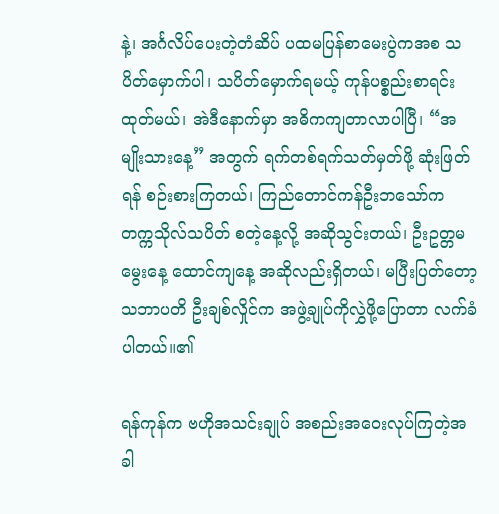နဲ့၊ အင်္ဂလိပ်ပေးတဲ့တံဆိပ် ပထမပြန်စာမေးပွဲကအစ သပိတ်မှောက်ပါ၊ သပိတ်မှောက်ရမယ့် ကုန်ပစ္စည်းစာရင်းထုတ်မယ်၊ အဲဒီနောက်မှာ အဓိကကျတာလာပါပြီ၊ “အမျိုးသားနေ့” အတွက် ရက်တစ်ရက်သတ်မှတ်ဖို့ ဆုံးဖြတ်ရန် စဉ်းစားကြတယ်၊ ကြည်တောင်ကန်ဦးဘသော်က တက္ကသိုလ်သပိတ် စတဲ့နေ့လို့ အဆိုသွင်းတယ်၊ ဦးဥတ္တမမွေးနေ့ ထောင်ကျနေ့ အဆိုလည်းရှိတယ်၊ မပြီးပြတ်တော့ သဘာပတိ ဦးချစ်လှိုင်က အဖွဲ့ချုပ်ကိုလွှဲဖို့ပြောတာ လက်ခံပါတယ်။၏

ရန်ကုန်က ဗဟိုအသင်းချုပ် အစည်းအဝေးလုပ်ကြတဲ့အခါ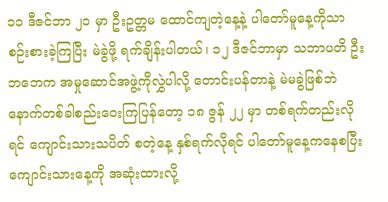၁၁ ဒီဇင်ဘာ ၂၁ မှာ ဦးဥတ္တမ ထောင်ကျတဲ့နေ့နဲ့ ပါတော်မူနေ့ကိုသာ စဉ်းစားခဲ့ကြပြီး မဲခွဲဖို့ ရက်ချိန်းပါတယ်၊ ၁၂ ဒီဇင်ဘာမှာ သဘာပတိ ဦးဘဘေက အမှုဆောင်အဖွဲ့ကိုလွှဲပါလို့ တောင်းပန်တာနဲ့ မဲမခွဲဖြစ်ဘဲ နောက်တစ်ခါစည်းဝေးကြပြန်တော့ ၁၈ ဇွန် ၂၂ မှာ တစ်ရက်တည်းလိုရင် ကျောင်းသားသပိတ် စတဲ့နေ့ နှစ်ရက်လိုရင် ပါတော်မူနေ့ကနေစပြီး ကျောင်းသားနေ့ကို အဆုံးထားလို့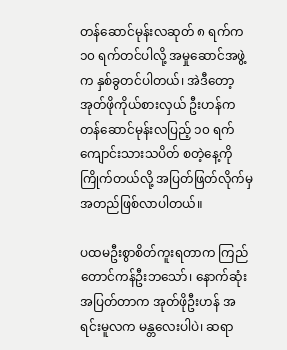တန်ဆောင်မုန်းလဆုတ် ၈ ရက်က ၁၀ ရက်တင်ပါလို့ အမှုဆောင်အဖွဲ့က နှစ်ခွတင်ပါတယ်၊ အဲဒီတော့ အုတ်ဖိုကိုယ်စားလှယ် ဦးဟန်က တန်ဆောင်မုန်းလပြည့် ၁၀ ရက် ကျောင်းသားသပိတ် စတဲ့နေ့ကို ကြိုက်တယ်လို့ အပြတ်ဖြတ်လိုက်မှ အတည်ဖြစ်လာပါတယ်။

ပထမဦးစွာစိတ်ကူးရတာက ကြည်တောင်ကန်ဦးဘသော်၊ နောက်ဆုံးအပြတ်တာက အုတ်ဖိုဦးဟန် အရင်းမူလက မန္တလေးပါပဲ၊ ဆရာ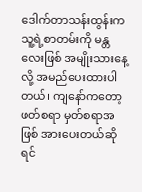ဒေါက်တာသန်းထွန်းက သူ့ရဲ့စာတမ်းကို မန္တလေးဖြစ် အမျိုးသားနေ့လို့ အမည်ပေးထားပါတယ်၊ ကျနော်ကတော့ ဖတ်စရာ မှတ်စရာအဖြစ် အားပေးတယ်ဆိုရင်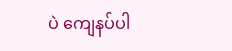ပဲ ကျေနပ်ပါ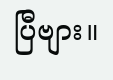ပြီဗျား။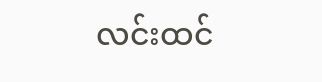လင်းထင်